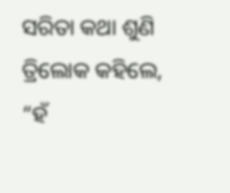ସରିତା କଥା ଶୁଣି ତ୍ରିଲୋକ କହିଲେ, “ହଁ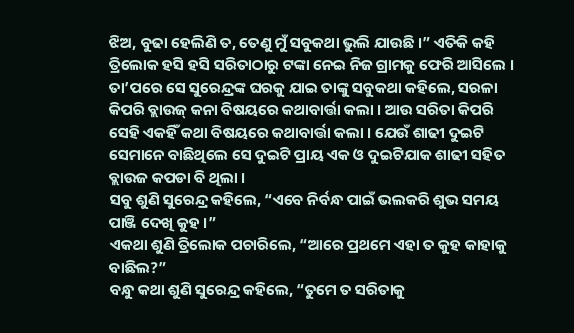ଝିଅ, ବୁଢା ହେଲିଣି ତ, ତେଣୁ ମୁଁ ସବୁକଥା ଭୁଲି ଯାଉଛି ।” ଏତିକି କହି ତ୍ରିଲୋକ ହସି ହସି ସରିତାଠାରୁ ଟଙ୍କା ନେଇ ନିଜ ଗ୍ରାମକୁ ଫେରି ଆସିଲେ । ତା’ପରେ ସେ ସୁରେନ୍ଦ୍ରଙ୍କ ଘରକୁ ଯାଇ ତାଙ୍କୁ ସବୁକଥା କହିଲେ, ସରଳା କିପରି ବ୍ଲାଉଜ୍ କନା ବିଷୟରେ କଥାବାର୍ତ୍ତା କଲା । ଆଉ ସରିତା କିପରି ସେହି ଏକହିଁ କଥା ବିଷୟରେ କଥାବାର୍ତ୍ତା କଲା । ଯେଉଁ ଶାଢୀ ଦୁଇଟି ସେମାନେ ବାଛିଥିଲେ ସେ ଦୁଇଟି ପ୍ରାୟ ଏକ ଓ ଦୁଇଟିଯାକ ଶାଢୀ ସହିତ ବ୍ଲାଉଜ କପଡା ବି ଥିଲା ।
ସବୁ ଶୁଣି ସୁରେନ୍ଦ୍ର କହିଲେ, “ଏବେ ନିର୍ବନ୍ଧ ପାଇଁ ଭଲକରି ଶୁଭ ସମୟ ପାଞ୍ଜି ଦେଖି କୁହ ।”
ଏକଥା ଶୁଣି ତ୍ରିଲୋକ ପଚାରିଲେ, “ଆରେ ପ୍ରଥମେ ଏହା ତ କୁହ କାହାକୁ ବାଛିଲ?”
ବନ୍ଧୁ କଥା ଶୁଣି ସୁରେନ୍ଦ୍ର କହିଲେ, “ତୁମେ ତ ସରିତାକୁ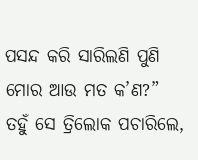ପସନ୍ଦ କରି ସାରିଲଣି ପୁଣି ମୋର ଆଉ ମତ କ’ଣ?”
ତହୁଁ ସେ ତ୍ରିଲୋକ ପଚାରିଲେ,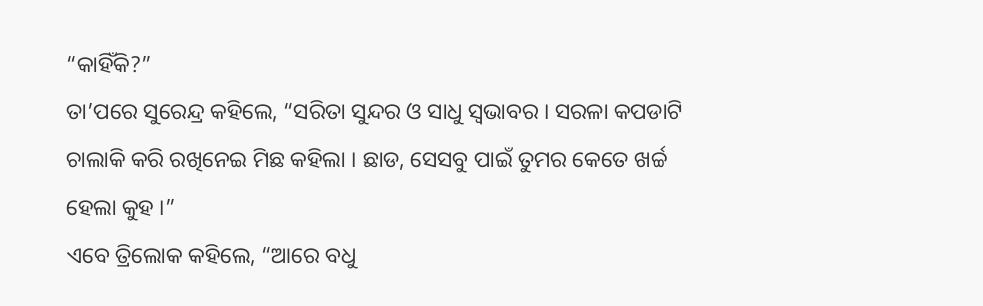“କାହିଁକି?”
ତା’ପରେ ସୁରେନ୍ଦ୍ର କହିଲେ, “ସରିତା ସୁନ୍ଦର ଓ ସାଧୁ ସ୍ୱଭାବର । ସରଳା କପଡାଟି ଚାଲାକି କରି ରଖିନେଇ ମିଛ କହିଲା । ଛାଡ, ସେସବୁ ପାଇଁ ତୁମର କେତେ ଖର୍ଚ୍ଚ ହେଲା କୁହ ।”
ଏବେ ତ୍ରିଲୋକ କହିଲେ, “ଆରେ ବଧୁ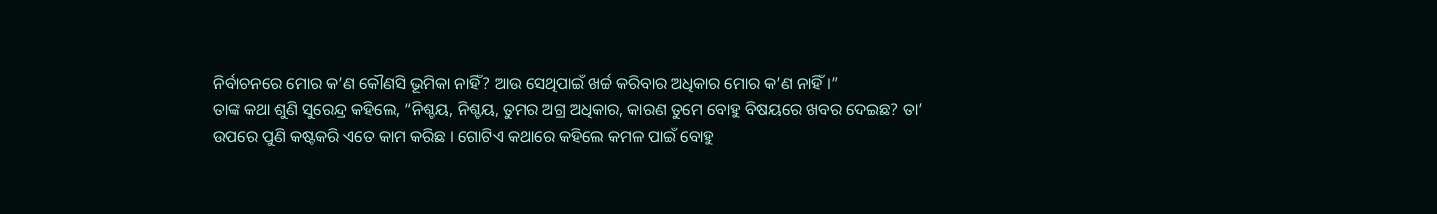ନିର୍ବାଚନରେ ମୋର କ’ଣ କୌଣସି ଭୂମିକା ନାହିଁ? ଆଉ ସେଥିପାଇଁ ଖର୍ଚ୍ଚ କରିବାର ଅଧିକାର ମୋର କ’ଣ ନାହିଁ ।”
ତାଙ୍କ କଥା ଶୁଣି ସୁରେନ୍ଦ୍ର କହିଲେ, “ନିଶ୍ଚୟ, ନିଶ୍ଚୟ, ତୁମର ଅଗ୍ର ଅଧିକାର, କାରଣ ତୁମେ ବୋହୁ ବିଷୟରେ ଖବର ଦେଇଛ? ତା’ ଉପରେ ପୁଣି କଷ୍ଟକରି ଏତେ କାମ କରିଛ । ଗୋଟିଏ କଥାରେ କହିଲେ କମଳ ପାଇଁ ବୋହୁ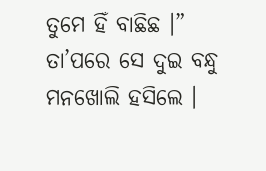ତୁମେ ହିଁ ବାଛିଛ ।” ତା’ପରେ ସେ ଦୁଇ ବନ୍ଧୁ ମନଖୋଲି ହସିଲେ ।